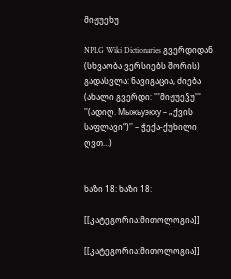მიჟუეხუ

NPLG Wiki Dictionaries გვერდიდან
(სხვაობა ვერსიებს შორის)
გადასვლა: ნავიგაცია, ძიება
(ახალი გვერდი: '''მიჟუეჴუ''' ''(ადიღ. Мыжьуэкху – „ქვის საფლავი“)'' – ჭექა-ქუხილი ღვთ...)


ხაზი 18: ხაზი 18:

[[კატეგორია:მითოლოგია]]

[[კატეგორია:მითოლოგია]]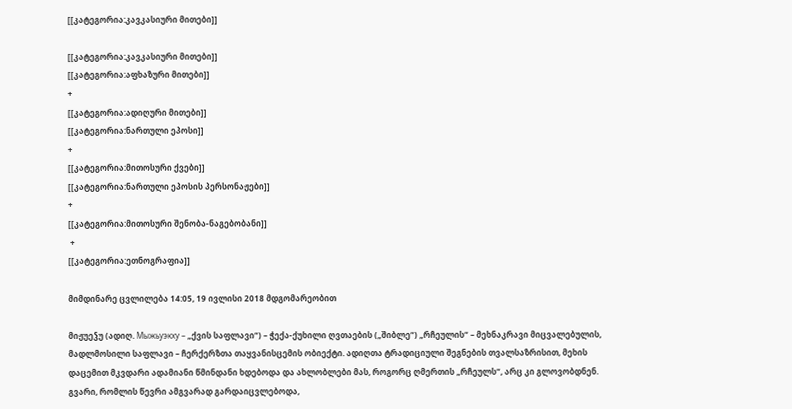[[კატეგორია:კავკასიური მითები]]

[[კატეგორია:კავკასიური მითები]]
[[კატეგორია:აფხაზური მითები]]
+
[[კატეგორია:ადიღური მითები]]
[[კატეგორია:ნართული ეპოსი]]
+
[[კატეგორია:მითოსური ქვები]]
[[კატეგორია:ნართული ეპოსის პერსონაჟები]]
+
[[კატეგორია:მითოსური შენობა-ნაგებობანი]]
 +
[[კატეგორია:ეთნოგრაფია]]

მიმდინარე ცვლილება 14:05, 19 ივლისი 2018 მდგომარეობით

მიჟუეჴუ (ადიღ. Мыжьуэкху – „ქვის საფლავი“) – ჭექა-ქუხილი ღვთაების („შიბლე“) „რჩეულის“ – მეხნაკრავი მიცვალებულის, მადლმოსილი საფლავი – ჩერქერზთა თაყვანისცემის ობიექტი. ადიღთა ტრადიციული შეგნების თვალსაზრისით, მეხის დაცემით მკვდარი ადამიანი წმინდანი ხდებოდა და ახლობლები მას, როგორც ღმერთის „რჩეულს“, არც კი გლოვობდნენ. გვარი, რომლის წევრი ამგვარად გარდაიცვლებოდა,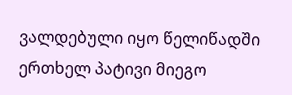ვალდებული იყო წელიწადში ერთხელ პატივი მიეგო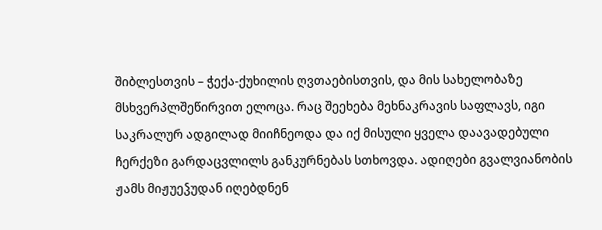შიბლესთვის – ჭექა-ქუხილის ღვთაებისთვის, და მის სახელობაზე მსხვერპლშეწირვით ელოცა. რაც შეეხება მეხნაკრავის საფლავს, იგი საკრალურ ადგილად მიიჩნეოდა და იქ მისული ყველა დაავადებული ჩერქეზი გარდაცვლილს განკურნებას სთხოვდა. ადიღები გვალვიანობის ჟამს მიჟუეჴუდან იღებდნენ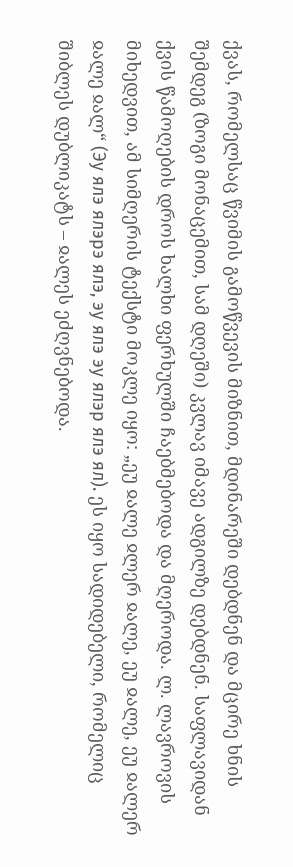ქვას, რომელსაც წვიმის გამოწვევის მიზნით, მდინარეში დებდნენ და მცირე ხნის შემდეგ (ზოგი მონაცემით, სამ დღეში) კვლავ იმავე ადგილზე დებდნენ. საფლავიდან ქვის წამოღების დროს ხალხი ფერხულში ჩაებმებოდა და მღეროდა. ლ. ლავროვის მიხედვით, ამ სიმღერის ტექსტი მოკლე იყო: „ეუ ჲალე ჲლერ ჲალე, ეუ ჲალე, ეუ ჲალერ ჲალე ჲალ“ (Эу ялэ ялэрэ ялэ, эу ялэ эу ялэр ялэ ял). ეს იყო სადიდებელი, რომელიც შიბლეს დუბლიკატს – ჲალეს ეძღვნებოდა.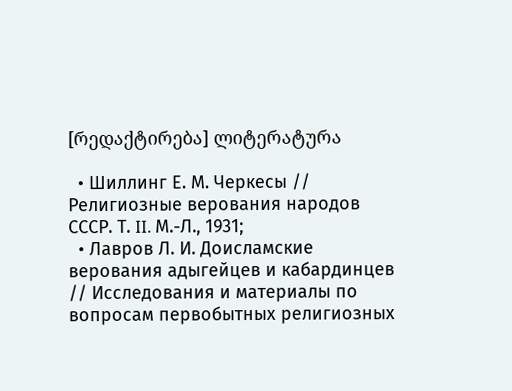[რედაქტირება] ლიტერატურა

  • Шиллинг Е. М. Черкесы // Религиозные верования народов СССР. Т. II. М.-Л., 1931;
  • Лавров Л. И. Доисламские верования адыгейцев и кабардинцев // Исследования и материалы по вопросам первобытных религиозных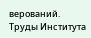верований. Труды Института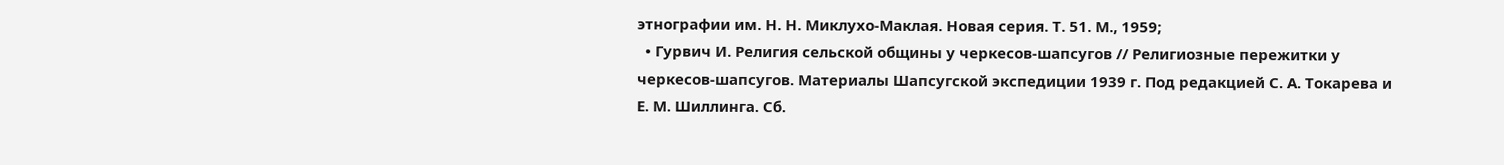этнографии им. Н. Н. Миклухо-Маклая. Новая серия. Т. 51. М., 1959;
  • Гурвич И. Религия сельской общины у черкесов-шапсугов // Религиозные пережитки у черкесов-шапсугов. Материалы Шапсугской экспедиции 1939 г. Под редакцией С. А. Токарева и Е. М. Шиллинга. Сб.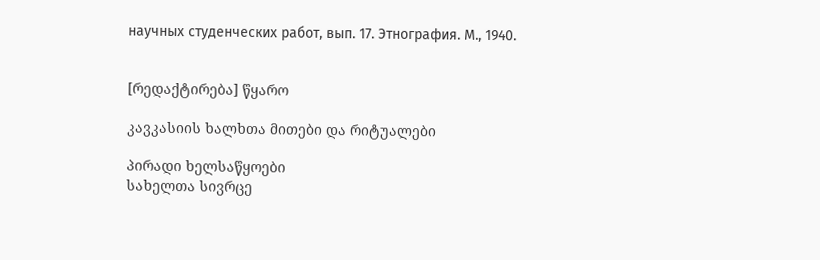научных студенческих работ, вып. 17. Этнография. М., 1940.


[რედაქტირება] წყარო

კავკასიის ხალხთა მითები და რიტუალები

პირადი ხელსაწყოები
სახელთა სივრცე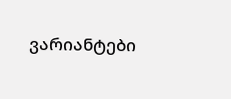ვარიანტები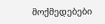მოქმედებები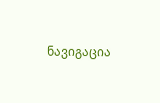ნავიგაცია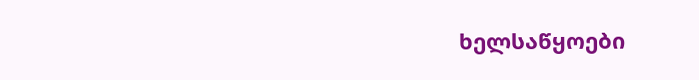ხელსაწყოები